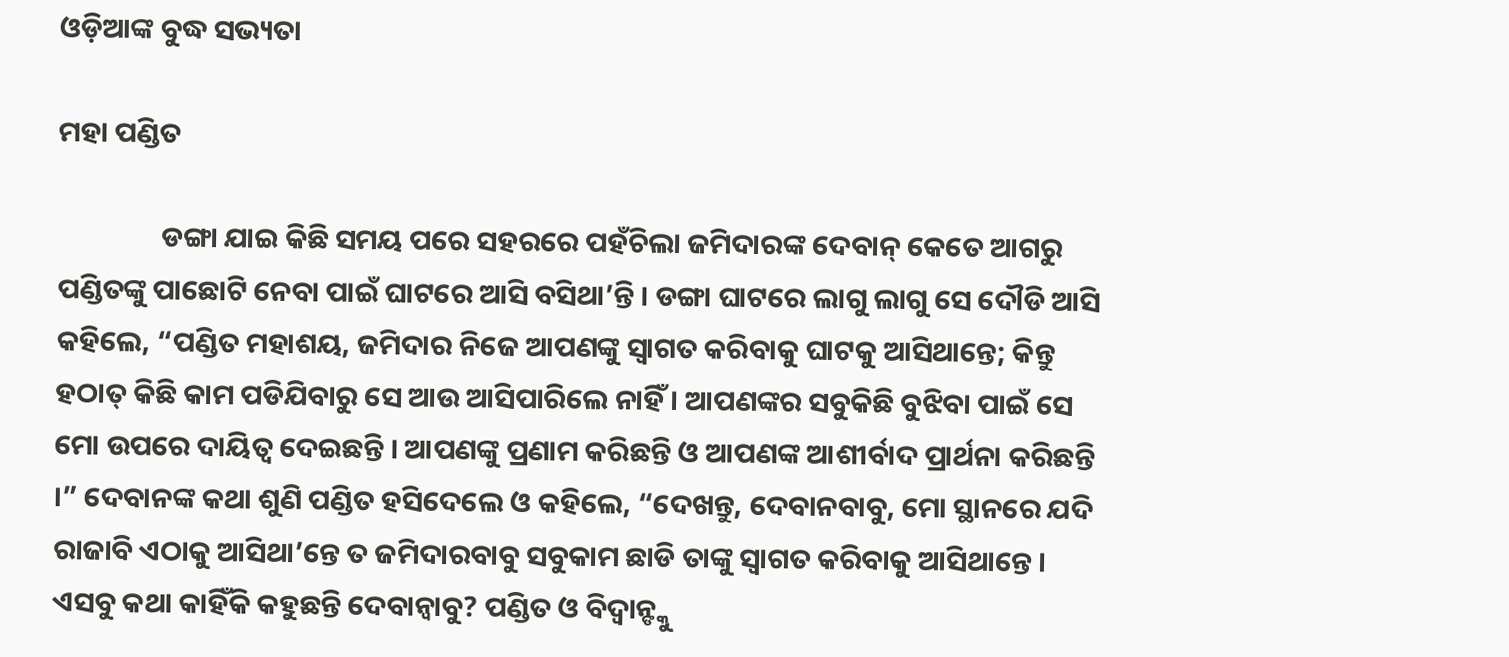ଓଡ଼ିଆଙ୍କ ବୁଦ୍ଧ ସଭ୍ୟତା

ମହା ପଣ୍ଡିତ

                ଡଙ୍ଗା ଯାଇ କିଛି ସମୟ ପରେ ସହରରେ ପହଁଚିଲା ଜମିଦାରଙ୍କ ଦେବାନ୍ କେତେ ଆଗରୁ ପଣ୍ଡିତଙ୍କୁ ପାଛୋଟି ନେବା ପାଇଁ ଘାଟରେ ଆସି ବସିଥା’ନ୍ତି । ଡଙ୍ଗା ଘାଟରେ ଲାଗୁ ଲାଗୁ ସେ ଦୌଡି ଆସି କହିଲେ, “ପଣ୍ଡିତ ମହାଶୟ, ଜମିଦାର ନିଜେ ଆପଣଙ୍କୁ ସ୍ୱାଗତ କରିବାକୁ ଘାଟକୁ ଆସିଥାନ୍ତେ; କିନ୍ତୁ ହଠାତ୍ କିଛି କାମ ପଡିଯିବାରୁ ସେ ଆଉ ଆସିପାରିଲେ ନାହିଁ । ଆପଣଙ୍କର ସବୁକିଛି ବୁଝିବା ପାଇଁ ସେ ମୋ ଉପରେ ଦାୟିତ୍ୱ ଦେଇଛନ୍ତି । ଆପଣଙ୍କୁ ପ୍ରଣାମ କରିଛନ୍ତି ଓ ଆପଣଙ୍କ ଆଶୀର୍ବାଦ ପ୍ରାର୍ଥନା କରିଛନ୍ତି ।” ଦେବାନଙ୍କ କଥା ଶୁଣି ପଣ୍ଡିତ ହସିଦେଲେ ଓ କହିଲେ, “ଦେଖନ୍ତୁ, ଦେବାନବାବୁ, ମୋ ସ୍ଥାନରେ ଯଦି ରାଜାବି ଏଠାକୁ ଆସିଥା’ନ୍ତେ ତ ଜମିଦାରବାବୁ ସବୁକାମ ଛାଡି ତାଙ୍କୁ ସ୍ୱାଗତ କରିବାକୁ ଆସିଥାନ୍ତେ । ଏସବୁ କଥା କାହିଁକି କହୁଛନ୍ତି ଦେବାନ୍ବାବୁ? ପଣ୍ଡିତ ଓ ବିଦ୍ୱାନ୍ଙ୍କୁ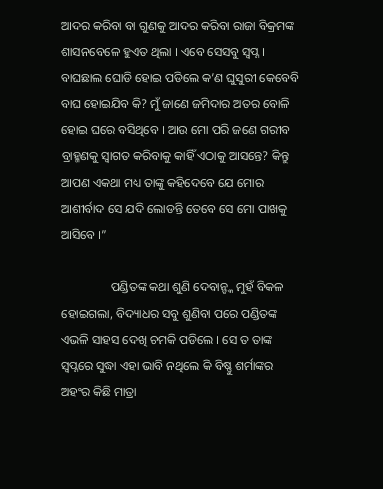ଆଦର କରିବା ବା ଗୁଣକୁ ଆଦର କରିବା ରାଜା ବିକ୍ରମଙ୍କ ଶାସନବେଳେ ହୁଏତ ଥିଲା । ଏବେ ସେସବୁ ସ୍ୱପ୍ନ । ବାଘଛାଲ ଘୋଡି ହୋଇ ପଡିଲେ କ’ଣ ଘୁସୁରୀ କେବେବି ବାଘ ହୋଇଯିବ କି? ମୁଁ ଜାଣେ ଜମିଦାର ଅତର ବୋଳି ହୋଇ ଘରେ ବସିଥିବେ । ଆଉ ମୋ ପରି ଜଣେ ଗରୀବ ବ୍ରାହ୍ମଣକୁ ସ୍ୱାଗତ କରିବାକୁ କାହିଁ ଏଠାକୁ ଆସନ୍ତେ? କିନ୍ତୁ ଆପଣ ଏକଥା ମଧ୍ୟ ତାଙ୍କୁ କହିଦେବେ ଯେ ମୋର ଆଶୀର୍ବାଦ ସେ ଯଦି ଲୋଡନ୍ତି ତେବେ ସେ ମୋ ପାଖକୁ ଆସିବେ ।”

                ପଣ୍ଡିତଙ୍କ କଥା ଶୁଣି ଦେବାନ୍ଙ୍କ ମୁହଁ ବିକଳ ହୋଇଗଲା, ବିଦ୍ୟାଧର ସବୁ ଶୁଣିବା ପରେ ପଣ୍ଡିତଙ୍କ ଏଭଳି ସାହସ ଦେଖି ଚମକି ପଡିଲେ । ସେ ତ ତାଙ୍କ ସ୍ୱପ୍ନରେ ସୁଦ୍ଧା ଏହା ଭାବି ନଥିଲେ କି ବିଷ୍ଣୁ ଶର୍ମାଙ୍କର ଅହଂର କିଛି ମାତ୍ରା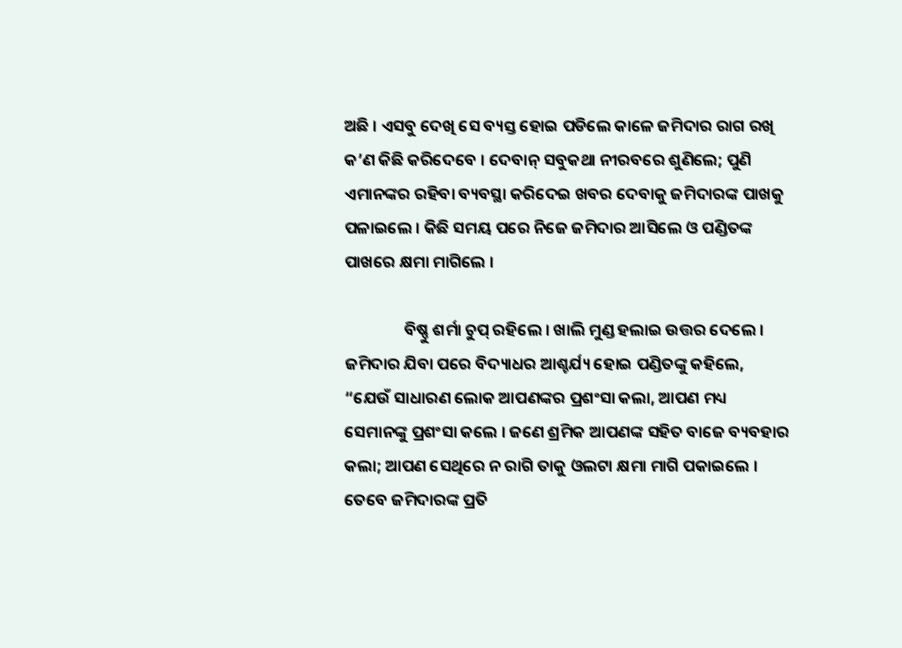ଅଛି । ଏସବୁ ଦେଖି ସେ ବ୍ୟସ୍ତ ହୋଇ ପଡିଲେ କାଳେ ଜମିଦାର ରାଗ ରଖି କ’ଣ କିଛି କରିଦେବେ । ଦେବାନ୍ ସବୁକଥା ନୀରବରେ ଶୁଣିଲେ; ପୁଣି ଏମାନଙ୍କର ରହିବା ବ୍ୟବସ୍ଥା କରିଦେଇ ଖବର ଦେବାକୁ ଜମିଦାରଙ୍କ ପାଖକୁ ପଳାଇଲେ । କିଛି ସମୟ ପରେ ନିଜେ ଜମିଦାର ଆସିଲେ ଓ ପଣ୍ଡିତଙ୍କ ପାଖରେ କ୍ଷମା ମାଗିଲେ ।

                ବିଷ୍ଣୁ ଶର୍ମା ଚୁପ୍ ରହିଲେ । ଖାଲି ମୁଣ୍ଡ ହଲାଇ ଉତ୍ତର ଦେଲେ । ଜମିଦାର ଯିବା ପରେ ବିଦ୍ୟାଧର ଆଶ୍ଚର୍ଯ୍ୟ ହୋଇ ପଣ୍ଡିତଙ୍କୁ କହିଲେ, “ଯେଉଁ ସାଧାରଣ ଲୋକ ଆପଣଙ୍କର ପ୍ରଶଂସା କଲା, ଆପଣ ମଧ୍ୟ ସେମାନଙ୍କୁ ପ୍ରଶଂସା କଲେ । ଜଣେ ଶ୍ରମିକ ଆପଣଙ୍କ ସହିତ ବାଜେ ବ୍ୟବହାର କଲା; ଆପଣ ସେଥିରେ ନ ରାଗି ତାକୁ ଓଲଟା କ୍ଷମା ମାଗି ପକାଇଲେ । ତେବେ ଜମିଦାରଙ୍କ ପ୍ରତି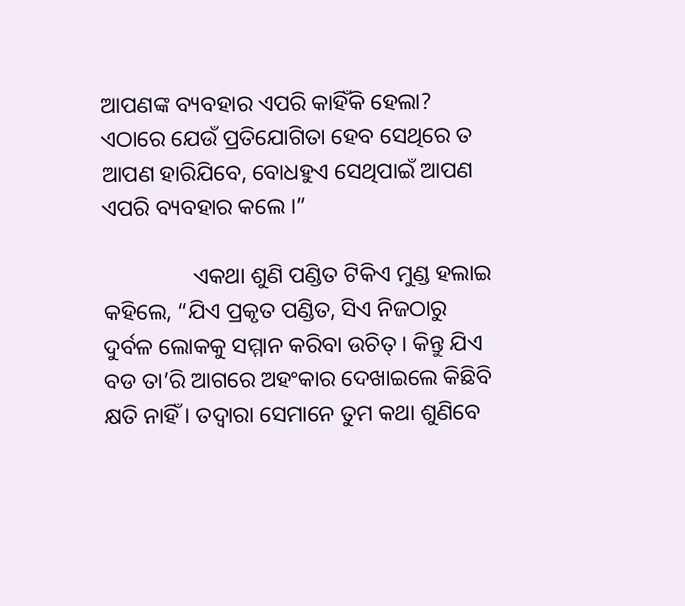ଆପଣଙ୍କ ବ୍ୟବହାର ଏପରି କାହିଁକି ହେଲା? ଏଠାରେ ଯେଉଁ ପ୍ରତିଯୋଗିତା ହେବ ସେଥିରେ ତ ଆପଣ ହାରିଯିବେ, ବୋଧହୁଏ ସେଥିପାଇଁ ଆପଣ ଏପରି ବ୍ୟବହାର କଲେ ।”

                ଏକଥା ଶୁଣି ପଣ୍ଡିତ ଟିକିଏ ମୁଣ୍ଡ ହଲାଇ କହିଲେ, “ଯିଏ ପ୍ରକୃତ ପଣ୍ଡିତ, ସିଏ ନିଜଠାରୁ ଦୁର୍ବଳ ଲୋକକୁ ସମ୍ମାନ କରିବା ଉଚିତ୍ । କିନ୍ତୁ ଯିଏ ବଡ ତା’ରି ଆଗରେ ଅହଂକାର ଦେଖାଇଲେ କିଛିବି କ୍ଷତି ନାହିଁ । ତଦ୍ୱାରା ସେମାନେ ତୁମ କଥା ଶୁଣିବେ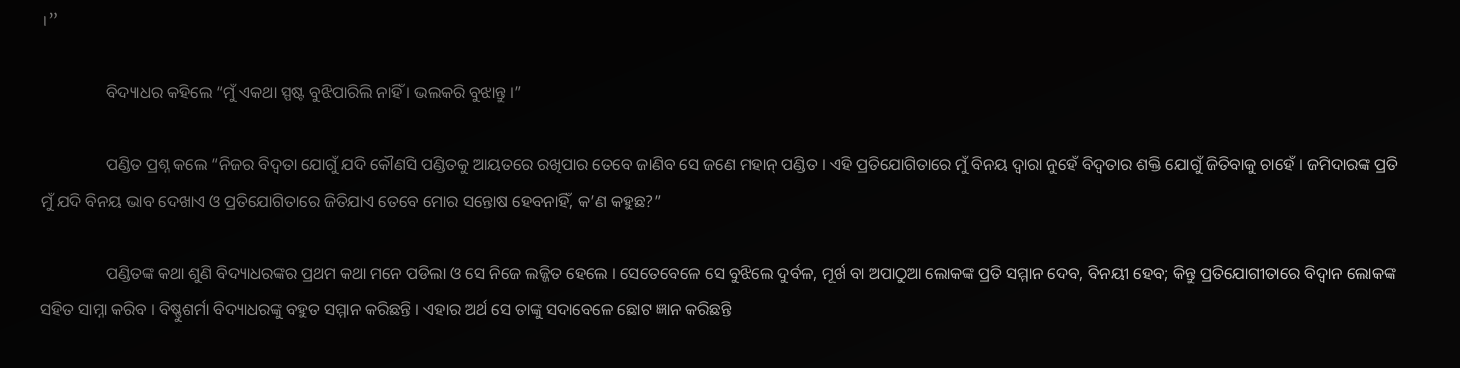।”

                ବିଦ୍ୟାଧର କହିଲେ “ମୁଁ ଏକଥା ସ୍ପଷ୍ଟ ବୁଝିପାରିଲି ନାହିଁ । ଭଲକରି ବୁଝାନ୍ତୁ ।”

                ପଣ୍ଡିତ ପ୍ରଶ୍ନ କଲେ “ନିଜର ବିଦ୍ବତା ଯୋଗୁଁ ଯଦି କୌଣସି ପଣ୍ଡିତକୁ ଆୟତରେ ରଖିପାର ତେବେ ଜାଣିବ ସେ ଜଣେ ମହାନ୍ ପଣ୍ଡିତ । ଏହି ପ୍ରତିଯୋଗିତାରେ ମୁଁ ବିନୟ ଦ୍ୱାରା ନୁହେଁ ବିଦ୍ବତାର ଶକ୍ତି ଯୋଗୁଁ ଜିତିବାକୁ ଚାହେଁ । ଜମିଦାରଙ୍କ ପ୍ରତି ମୁଁ ଯଦି ବିନୟ ଭାବ ଦେଖାଏ ଓ ପ୍ରତିଯୋଗିତାରେ ଜିତିଯାଏ ତେବେ ମୋର ସନ୍ତୋଷ ହେବନାହିଁ, କ’ଣ କହୁଛ?”

                ପଣ୍ଡିତଙ୍କ କଥା ଶୁଣି ବିଦ୍ୟାଧରଙ୍କର ପ୍ରଥମ କଥା ମନେ ପଡିଲା ଓ ସେ ନିଜେ ଲଜ୍ଜିତ ହେଲେ । ସେତେବେଳେ ସେ ବୁଝିଲେ ଦୁର୍ବଳ, ମୂର୍ଖ ବା ଅପାଠୁଆ ଲୋକଙ୍କ ପ୍ରତି ସମ୍ମାନ ଦେବ, ବିନୟୀ ହେବ; କିନ୍ତୁ ପ୍ରତିଯୋଗୀତାରେ ବିଦ୍ୱାନ ଲୋକଙ୍କ ସହିତ ସାମ୍ନା କରିବ । ବିଷ୍ଣୁଶର୍ମା ବିଦ୍ୟାଧରଙ୍କୁ ବହୁତ ସମ୍ମାନ କରିଛନ୍ତି । ଏହାର ଅର୍ଥ ସେ ତାଙ୍କୁ ସଦାବେଳେ ଛୋଟ ଜ୍ଞାନ କରିଛନ୍ତି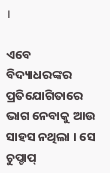।

ଏବେ ବିଦ୍ୟାଧରଙ୍କର ପ୍ରତିଯୋଗିତାରେ ଭାଗ ନେବାକୁ ଆଉ ସାହସ ନଥିଲା । ସେ ଚୁପ୍ଚାପ୍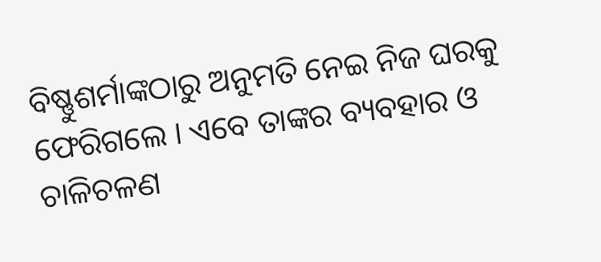ବିଷ୍ଣୁଶର୍ମାଙ୍କଠାରୁ ଅନୁମତି ନେଇ ନିଜ ଘରକୁ ଫେରିଗଲେ । ଏବେ ତାଙ୍କର ବ୍ୟବହାର ଓ ଚାଳିଚଳଣ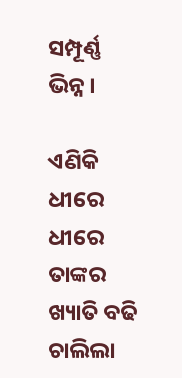ସମ୍ପୂର୍ଣ୍ଣ ଭିନ୍ନ ।

ଏଣିକି ଧୀରେ ଧୀରେ ତାଙ୍କର ଖ୍ୟାତି ବଢି ଚାଲିଲା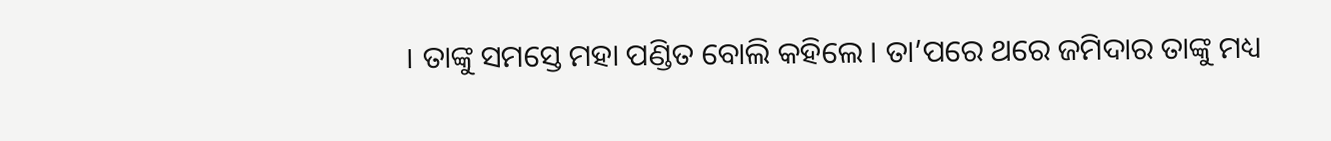। ତାଙ୍କୁ ସମସ୍ତେ ମହା ପଣ୍ଡିତ ବୋଲି କହିଲେ । ତା’ପରେ ଥରେ ଜମିଦାର ତାଙ୍କୁ ମଧ୍ୟ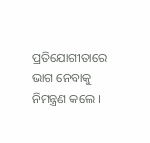ପ୍ରତିଯୋଗୀତାରେ ଭାଗ ନେବାକୁ ନିମନ୍ତ୍ରଣ କଲେ ।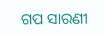ଗପ ସାରଣୀ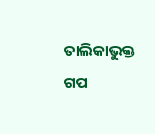ତାଲିକାଭୁକ୍ତ ଗପ